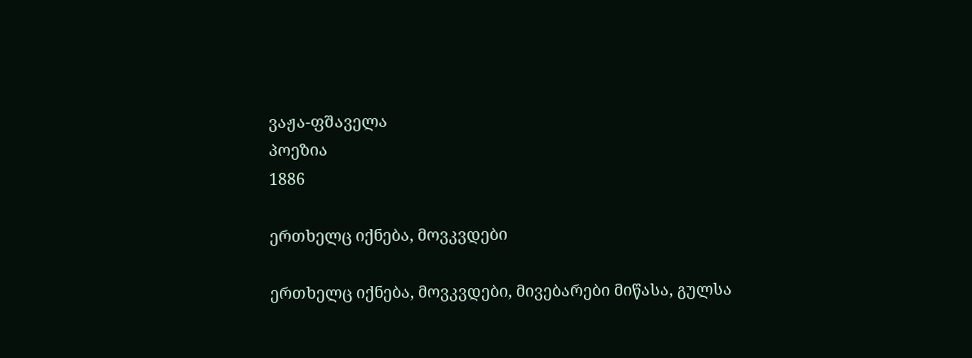ვაჟა-ფშაველა
პოეზია
1886

ერთხელც იქნება, მოვკვდები

ერთხელც იქნება, მოვკვდები, მივებარები მიწასა, გულსა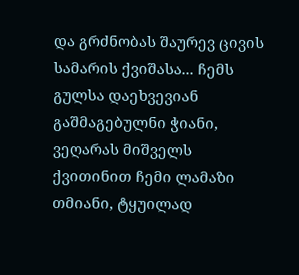და გრძნობას შაურევ ცივის სამარის ქვიშასა... ჩემს გულსა დაეხვევიან გაშმაგებულნი ჭიანი, ვეღარას მიშველს ქვითინით ჩემი ლამაზი თმიანი, ტყუილად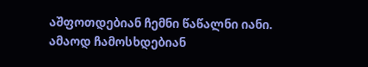აშფოთდებიან ჩემნი წაწალნი იანი. ამაოდ ჩამოსხდებიან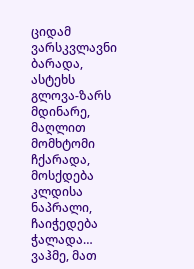ციდამ ვარსკვლავნი ბარადა, ასტეხს გლოვა-ზარს მდინარე, მაღლით მომხტომი ჩქარადა, მოსქდება კლდისა ნაპრალი, ჩაიჭედება ჭალადა… ვაჰმე, მათ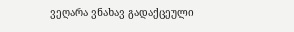ვეღარა ვნახავ გადაქცეული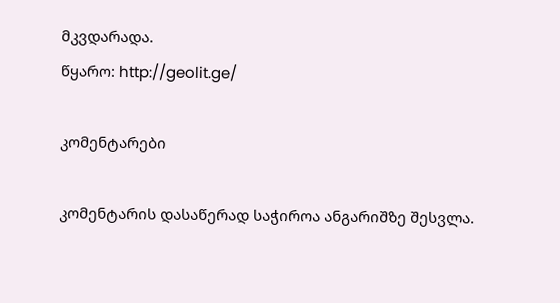მკვდარადა.
წყარო: http://geolit.ge/

კომენტარები

კომენტარის დასაწერად საჭიროა ანგარიშზე შესვლა.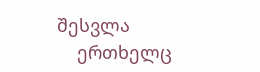შესვლა
    ერთხელც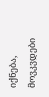იქნება, მოვკვდები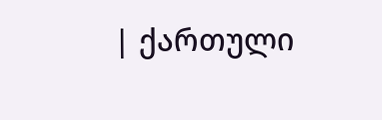| ქართული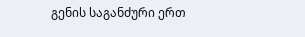გენის საგანძური ერთ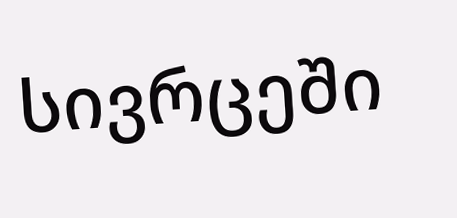სივრცეში